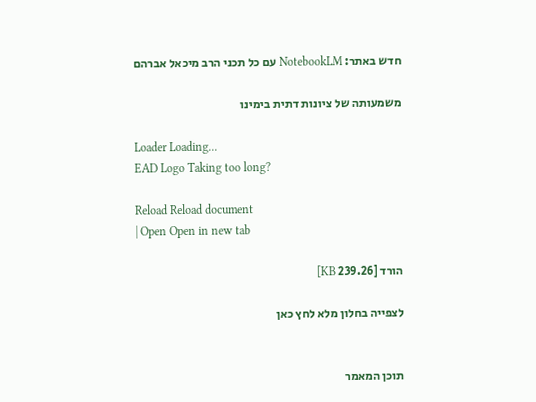חדש באתר: NotebookLM עם כל תכני הרב מיכאל אברהם

משמעותה של ציונות דתית בימינו

Loader Loading...
EAD Logo Taking too long?

Reload Reload document
| Open Open in new tab

הורד [239.26 KB]

לצפייה בחלון מלא לחץ כאן


תוכן המאמר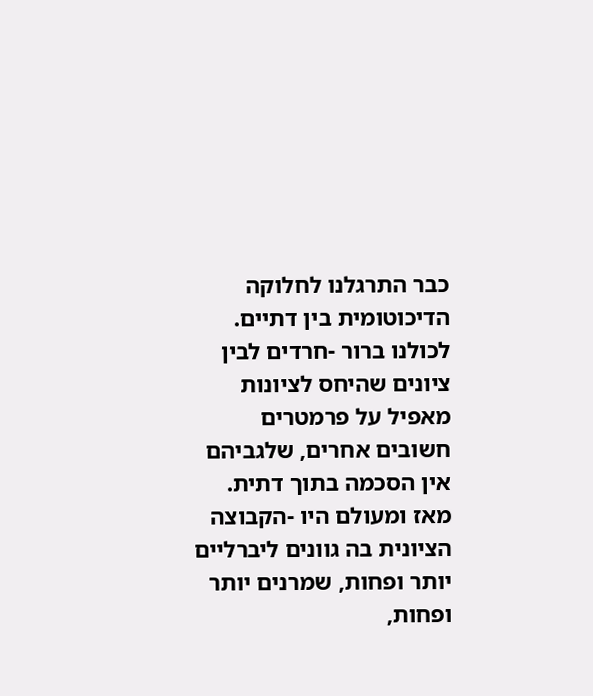כבר התרגלנו לחלוקה הדיכוטומית בין דתיים. לכולנו ברור -חרדים לבין ציונים שהיחס לציונות מאפיל על פרמטרים חשובים אחרים, שלגביהם אין הסכמה בתוך דתית. מאז ומעולם היו -הקבוצה הציונית בה גוונים ליברליים יותר ופחות, שמרנים יותר ופחות,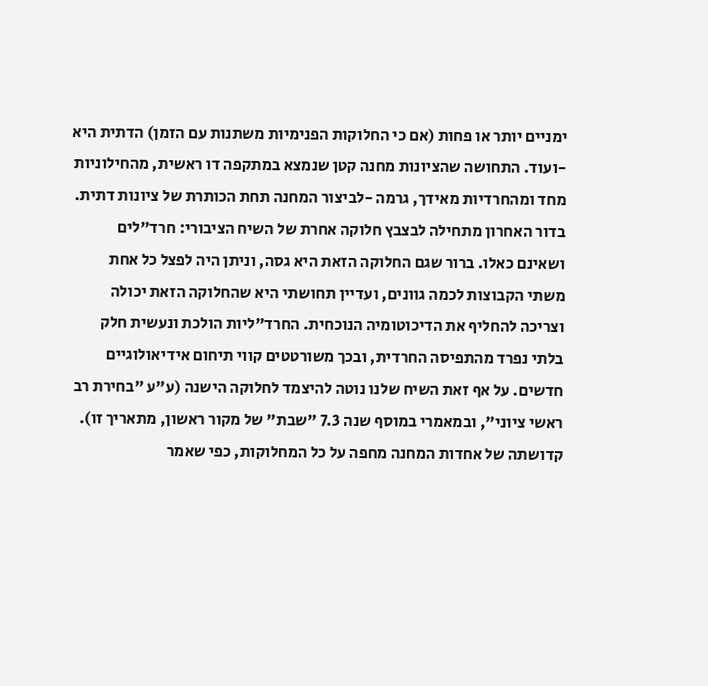ימניים יותר או פחות (אם כי החלוקות הפנימיות משתנות עם הזמן) הדתית היא -ועוד. התחושה שהציונות מחנה קטן שנמצא במתקפה דו ראשית, מהחילוניות מחד ומהחרדיות מאידך, גרמה -לביצור המחנה תחת הכותרת של ציונות דתית. בדור האחרון מתחילה לבצבץ חלוקה אחרת של השיח הציבורי: חרד"לים ושאינם כאלו. ברור שגם החלוקה הזאת היא גסה, וניתן היה לפצל כל אחת משתי הקבוצות לכמה גוונים, ועדיין תחושתי היא שהחלוקה הזאת יכולה וצריכה להחליף את הדיכוטומיה הנוכחית. החרד"ליות הולכת ונעשית חלק בלתי נפרד מהתפיסה החרדית, ובכך משורטטים קווי תיחום אידיאולוגיים חדשים. על אף זאת השיח שלנו נוטה להיצמד לחלוקה הישנה (ע"ע "בחירת רב ראשי ציוני", ובמאמרי במוסף שנה 7.3 "שבת" של מקור ראשון, מתאריך זו). קדושתה של אחדות המחנה מחפה על כל המחלוקות, כפי שאמר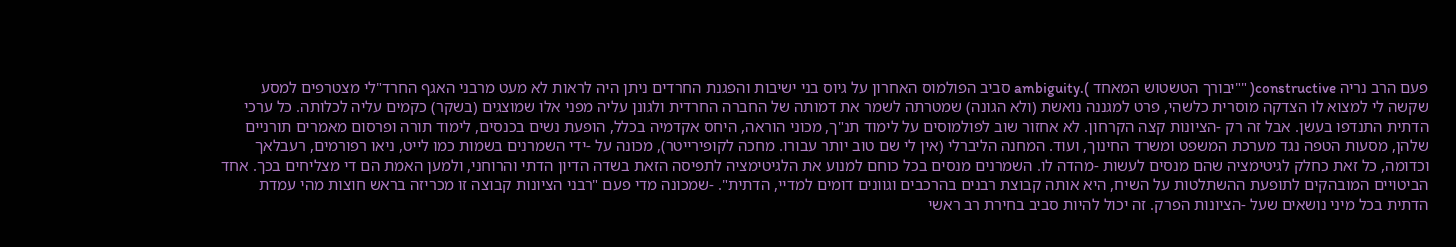פעם הרב נריה constructive( ""יבורך הטשטוש המאחד ).ambiguity סביב הפולמוס האחרון על גיוס בני ישיבות והפגנת החרדים ניתן היה לראות לא מעט מרבני האגף החרד"לי מצטרפים למסע שקשה לי למצוא לו הצדקה מוסרית כלשהי, פרט למגננה נואשת (ולא הגונה) שמטרתה לשמר את דמותה של החברה החרדית ולגונן עליה מפני אלו שמוצגים (בשקר) כקמים עליה לכלותה. כל ערכי הדתית התנדפו בעשן. אבל זה רק -הציונות קצה הקרחון. לא אחזור שוב לפולמוסים על לימוד תנ"ך, מכוני הוראה, היחס אקדמיה בכלל, הופעת נשים בכנסים, לימוד תורה ופרסום מאמרים תורניים שלהן, מסעות הטפה נגד מערכת המשפט ומשרד החינוך, ועוד. המחנה הליברלי (אין לי שם טוב יותר עבורו. מחכה לקופירייטר), מכונה על -ידי השמרנים בשמות כמו לייט, ניאו רפורמים, רעבלאך וכדומה, כל זאת כחלק לגיטימציה שהם מנסים לעשות -מהדה לו. השמרנים מנסים בכל כוחם למנוע את הלגיטימציה לתפיסה הזאת בשדה הדיון הדתי והרוחני, ולמען האמת הם די מצליחים בכך. אחד הביטויים המובהקים לתופעת ההשתלטות על השיח, היא אותה קבוצת רבנים בהרכבים וגוונים דומים למדיי, הדתית". -שמכונה מדי פעם "רבני הציונות קבוצה זו מכריזה בראש חוצות מהי עמדת הדתית בכל מיני נושאים שעל -הציונות הפרק. זה יכול להיות סביב בחירת רב ראשי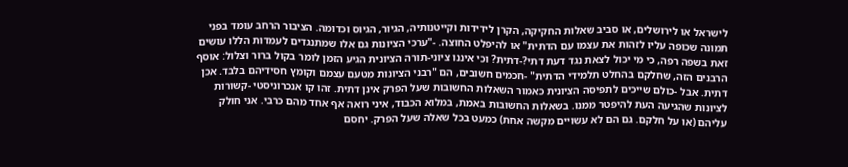לישראל או לירושלים, או סביב שאלות החקיקה, הקרן לידידות וקייטנותיה, הגיור, הגיוס וכדומה. הציבור הרחב עומד בפני תמונה שכופה עליו לזהות את עצמו עם הדתית" או להיפלט החוצה. -"ערכי הציונות גם אלו שמתנגדים לעמדות הללו עושים זאת בשפה רפה, כי מי יכול לצאת נגד דעת דתי?-דתית? וכי איננו ציוני-תורה הציונית הגיע הזמן לומר בקול ברור וצלול: אוסף הרבנים הזה, שחלקם בהחלט תלמידי הדתית" -חכמים חשובים, הם "רבני הציונות מטעם עצמם וקומץ חסידיהם בלבד. אכן דתית. אבל -כולם שייכים לתפיסה הציונית כאמור השאלות החשובות שעל הפרק אינן דתית. זהו קו אנכרוניסטי -קשורות לציונות שהגיעה העת להיפטר ממנו. בשאלות החשובות באמת, במלוא הכבוד, איני רואה אף אחד מהם כרבי. אני חולק עליהם (או על חלקם. גם הם לא עשויים מקשה אחת) כמעט בכל שאלה שעל הפרק. יחסם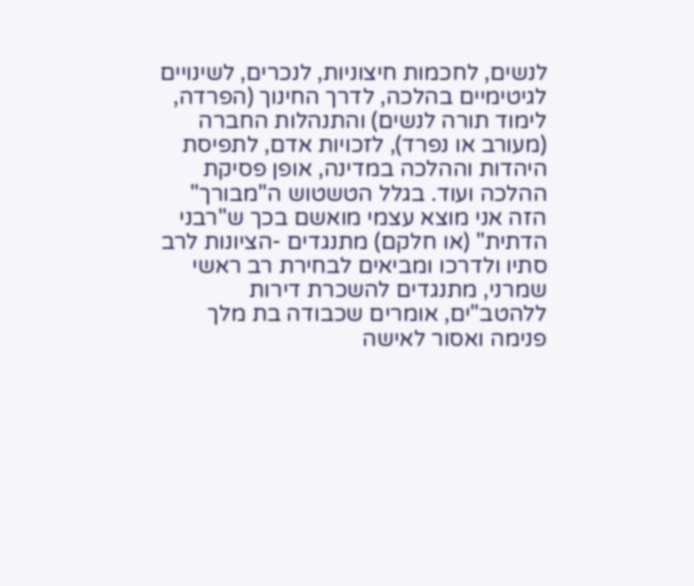לנשים, לחכמות חיצוניות, לנכרים, לשינויים לגיטימיים בהלכה, לדרך החינוך (הפרדה, לימוד תורה לנשים) והתנהלות החברה (מעורב או נפרד), לזכויות אדם, לתפיסת היהדות וההלכה במדינה, אופן פסיקת ההלכה ועוד. בגלל הטשטוש ה"מבורך" הזה אני מוצא עצמי מואשם בכך ש"רבני הדתית" (או חלקם) מתנגדים -הציונות לרב סתיו ולדרכו ומביאים לבחירת רב ראשי שמרני, מתנגדים להשכרת דירות ללהטב"ים, אומרים שכבודה בת מלך פנימה ואסור לאישה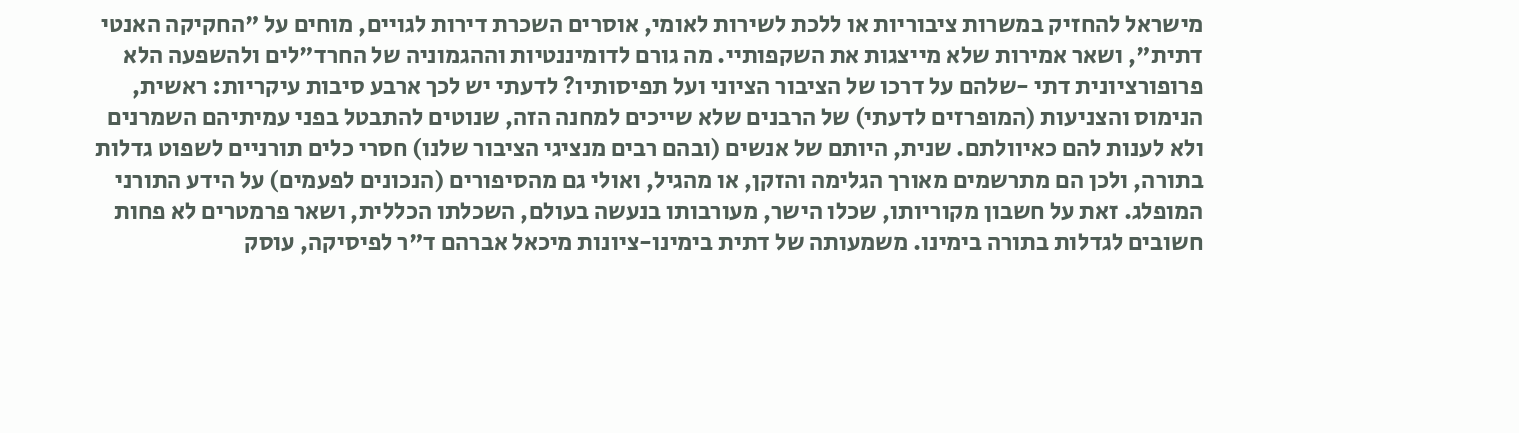מישראל להחזיק במשרות ציבוריות או ללכת לשירות לאומי, אוסרים השכרת דירות לגויים, מוחים על "החקיקה האנטי דתית", ושאר אמירות שלא מייצגות את השקפותיי. מה גורם לדומיננטיות וההגמוניה של החרד"לים ולהשפעה הלא פרופורציונית דתי -שלהם על דרכו של הציבור הציוני ועל תפיסותיו? לדעתי יש לכך ארבע סיבות עיקריות: ראשית, הנימוס והצניעות (המופרזים לדעתי) של הרבנים שלא שייכים למחנה הזה, שנוטים להתבטל בפני עמיתיהם השמרנים ולא לענות להם כאיוולתם. שנית, היותם של אנשים (ובהם רבים מנציגי הציבור שלנו) חסרי כלים תורניים לשפוט גדלות בתורה, ולכן הם מתרשמים מאורך הגלימה והזקן, או מהגיל, ואולי גם מהסיפורים (הנכונים לפעמים) על הידע התורני המופלג. זאת על חשבון מקוריותו, שכלו הישר, מעורבותו בנעשה בעולם, השכלתו הכללית, ושאר פרמטרים לא פחות חשובים לגדלות בתורה בימינו. משמעותה של דתית בימינו-ציונות מיכאל אברהם ד"ר לפיסיקה, עוסק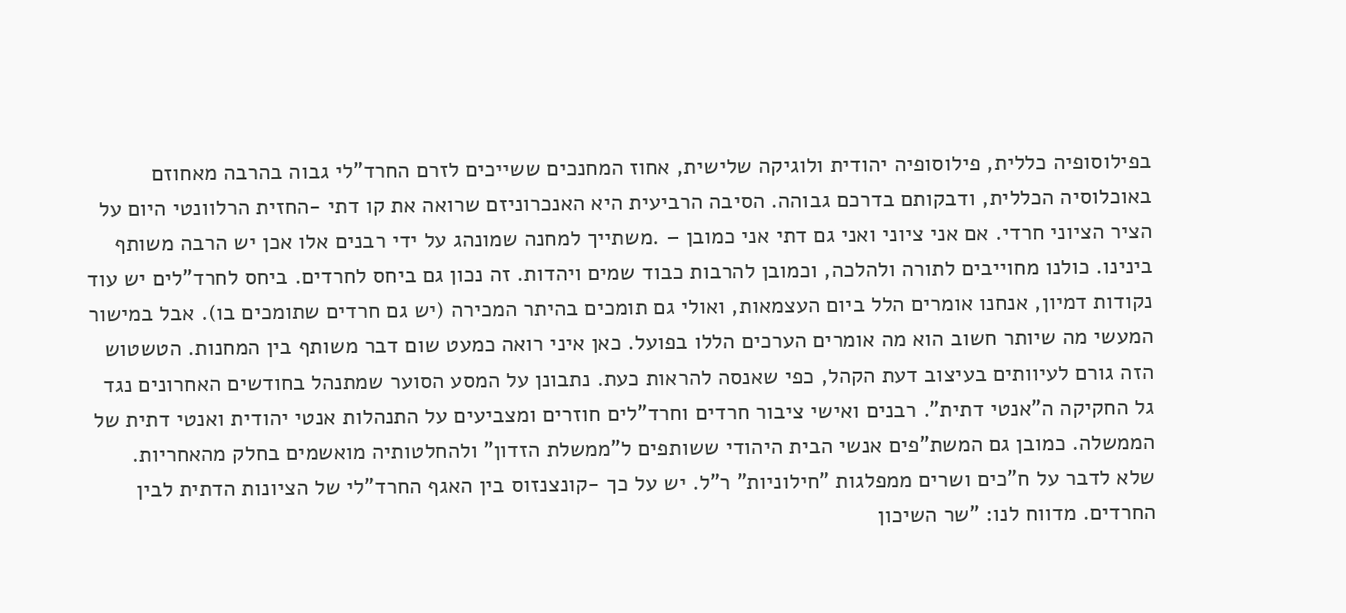בפילוסופיה כללית, פילוסופיה יהודית ולוגיקה שלישית, אחוז המחנכים ששייכים לזרם החרד"לי גבוה בהרבה מאחוזם באוכלוסיה הכללית, ודבקותם בדרכם גבוהה. הסיבה הרביעית היא האנכרוניזם שרואה את קו דתי -החזית הרלוונטי היום על הציר הציוני חרדי. אם אני ציוני ואני גם דתי אני כמובן – .משתייך למחנה שמונהג על ידי רבנים אלו אכן יש הרבה משותף בינינו. כולנו מחוייבים לתורה ולהלכה, וכמובן להרבות כבוד שמים ויהדות. זה נכון גם ביחס לחרדים. ביחס לחרד"לים יש עוד נקודות דמיון, אנחנו אומרים הלל ביום העצמאות, ואולי גם תומכים בהיתר המכירה (יש גם חרדים שתומכים בו). אבל במישור המעשי מה שיותר חשוב הוא מה אומרים הערכים הללו בפועל. כאן איני רואה כמעט שום דבר משותף בין המחנות. הטשטוש הזה גורם לעיוותים בעיצוב דעת הקהל, כפי שאנסה להראות כעת. נתבונן על המסע הסוער שמתנהל בחודשים האחרונים נגד גל החקיקה ה"אנטי דתית". רבנים ואישי ציבור חרדים וחרד"לים חוזרים ומצביעים על התנהלות אנטי יהודית ואנטי דתית של הממשלה. כמובן גם המשת"פים אנשי הבית היהודי ששותפים ל"ממשלת הזדון" ולהחלטותיה מואשמים בחלק מהאחריות. שלא לדבר על ח"כים ושרים ממפלגות "חילוניות" ר"ל. יש על כך -קונצנזוס בין האגף החרד"לי של הציונות הדתית לבין החרדים. מדווח לנו: "שר השיכון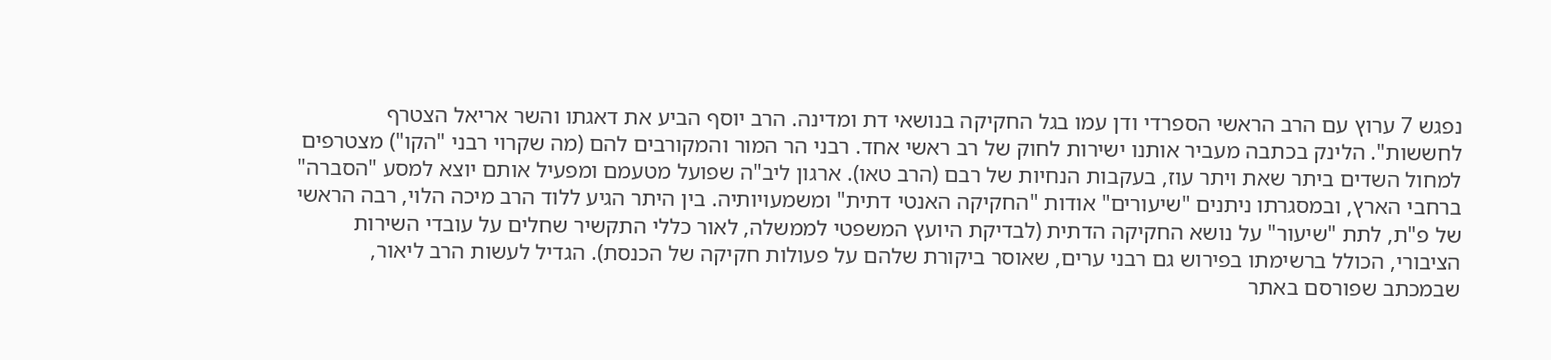נפגש 7 ערוץ עם הרב הראשי הספרדי ודן עמו בגל החקיקה בנושאי דת ומדינה. הרב יוסף הביע את דאגתו והשר אריאל הצטרף לחששות". הלינק בכתבה מעביר אותנו ישירות לחוק של רב ראשי אחד. רבני הר המור והמקורבים להם (מה שקרוי רבני "הקו") מצטרפים למחול השדים ביתר שאת ויתר עוז, בעקבות הנחיות של רבם (הרב טאו). ארגון ליב"ה שפועל מטעמם ומפעיל אותם יוצא למסע "הסברה" ברחבי הארץ, ובמסגרתו ניתנים "שיעורים" אודות "החקיקה האנטי דתית" ומשמעויותיה. בין היתר הגיע ללוד הרב מיכה הלוי, רבה הראשי של פ"ת, לתת "שיעור" על נושא החקיקה הדתית (לבדיקת היועץ המשפטי לממשלה, לאור כללי התקשיר שחלים על עובדי השירות הציבורי, הכולל ברשימתו בפירוש גם רבני ערים, שאוסר ביקורת שלהם על פעולות חקיקה של הכנסת). הגדיל לעשות הרב ליאור, שבמכתב שפורסם באתר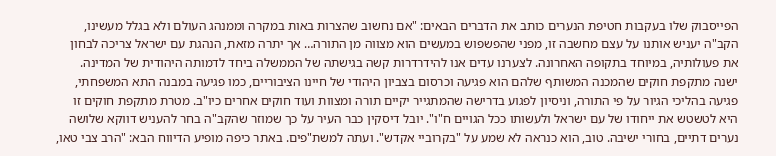הפייסבוק שלו בעקבות חטיפת הנערים כותב את הדברים הבאים: "אם נחשוב שהצרות באות במקרה וממנהג העולם ולא בגלל מעשינו, הקב"ה יעניש אותנו על עצם מחשבה זו, מפני שהפשפוש במעשים הוא מצווה מן התורה… אך יתרה מזאת, הנהגת עם ישראל צריכה לבחון את פעולותיה, במיוחד בתקופה האחרונה. לצערנו עדים אנו להידרדרות קשה בגישתה של הממשלה ביחד לדמותה היהודית של המדינה. ישנה מתקפת חוקים שהמכנה המשותף שלהם הוא פגיעה וכרסום בצביון היהודי של חיינו הציבוריים, כמו פגיעה במבנה התא המשפחתי, פגיעה בהליכי הגיור על פי התורה, וניסיון לפגוע בדרישה שהמתגייר יקיים תורה ומצוות ועוד חוקים אחרים כיו"ב. מטרת מתקפת חוקים זו היא לטשטש את ייחודו של עם ישראל ולעשותו ככל הגויים ח"ו". יובל דיסקין כבר העיר על כך שמוזר שהקב"ה בחר להעניש דווקא שלושה נערים דתיים, בחורי ישיבה. טוב, הוא כנראה לא שמע על "בקרוביי אקדש". ועתה למשת"פים. באתר כיפה מופיע הדיווח הבא: "הרב צבי טאו,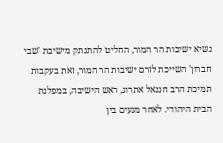נשיא ישיבות הר המור, החליט להתנתק מישיבת 'שבי חברון' השייכת לזרם ישיבות הר המור, זאת בעקבות תמיכת הרב חננאל אתרוג, ראש הישיבה, במפלגת הבית היהודי. לאחר מגעים בין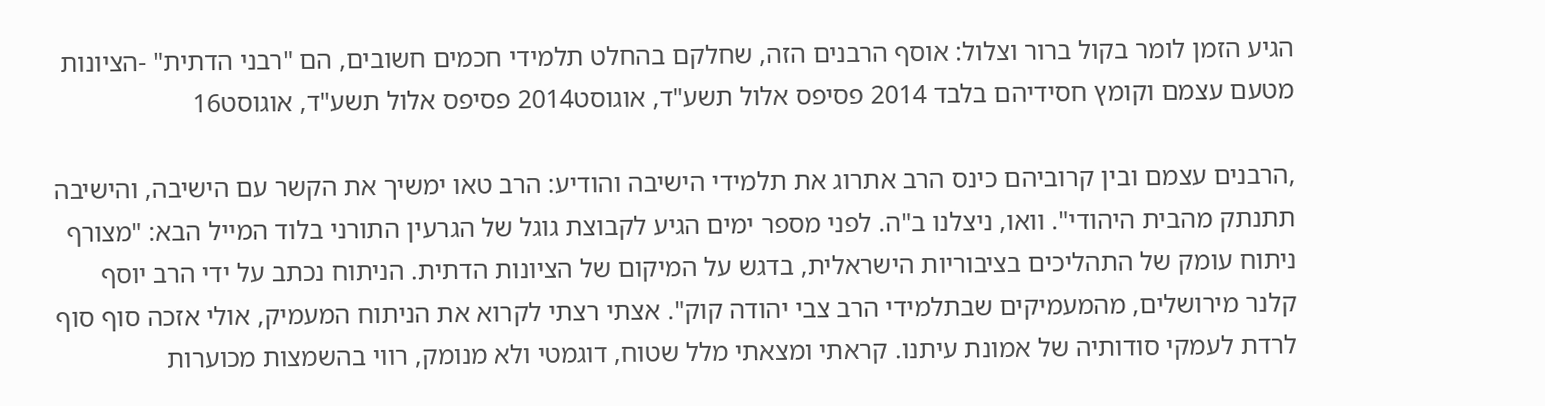הגיע הזמן לומר בקול ברור וצלול: אוסף הרבנים הזה, שחלקם בהחלט תלמידי חכמים חשובים, הם "רבני הדתית" -הציונות מטעם עצמם וקומץ חסידיהם בלבד 2014 פסיפס אלול תשע"ד, אוגוסט2014 פסיפס אלול תשע"ד, אוגוסט16

,הרבנים עצמם ובין קרוביהם כינס הרב אתרוג את תלמידי הישיבה והודיע: הרב טאו ימשיך את הקשר עם הישיבה, והישיבה תתנתק מהבית היהודי". וואו, ניצלנו ב"ה. לפני מספר ימים הגיע לקבוצת גוגל של הגרעין התורני בלוד המייל הבא: "מצורף ניתוח עומק של התהליכים בציבוריות הישראלית, בדגש על המיקום של הציונות הדתית. הניתוח נכתב על ידי הרב יוסף קלנר מירושלים, מהמעמיקים שבתלמידי הרב צבי יהודה קוק". אצתי רצתי לקרוא את הניתוח המעמיק, אולי אזכה סוף סוף לרדת לעמקי סודותיה של אמונת עיתנו. קראתי ומצאתי מלל שטוח, דוגמטי ולא מנומק, רווי בהשמצות מכוערות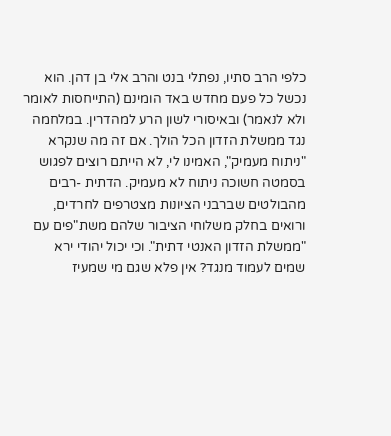כלפי הרב סתיו, נפתלי בנט והרב אלי בן דהן. הוא נכשל כל פעם מחדש באד הומינם (התייחסות לאומר ולא לנאמר) ובאיסורי לשון הרע למהדרין. במלחמה נגד ממשלת הזדון הכל הולך. אם זה מה שנקרא "ניתוח מעמיק", האמינו לי, לא הייתם רוצים לפגוש בסמטה חשוכה ניתוח לא מעמיק. הדתית -רבים מהבולטים שברבני הציונות מצטרפים לחרדים, ורואים בחלק משלוחי הציבור שלהם משת"פים עם "ממשלת הזדון האנטי דתית". וכי יכול יהודי ירא שמים לעמוד מנגד? אין פלא שגם מי שמעיז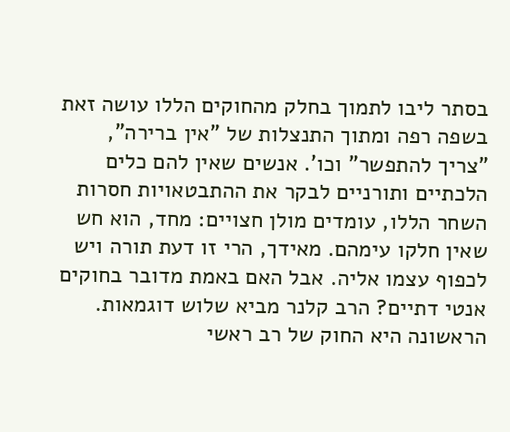בסתר ליבו לתמוך בחלק מהחוקים הללו עושה זאת בשפה רפה ומתוך התנצלות של "אין ברירה", "צריך להתפשר" וכו'. אנשים שאין להם כלים הלכתיים ותורניים לבקר את ההתבטאויות חסרות השחר הללו, עומדים מולן חצויים: מחד, הוא חש שאין חלקו עימהם. מאידך, הרי זו דעת תורה ויש לכפוף עצמו אליה. אבל האם באמת מדובר בחוקים אנטי דתיים? הרב קלנר מביא שלוש דוגמאות. הראשונה היא החוק של רב ראשי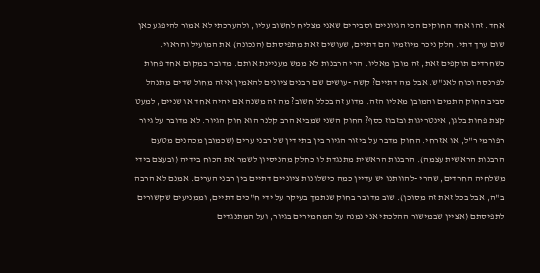אחד. זהו אחד החוקים הכי הגיוניים וסבירים שאני מצליח לחשוב עליו, ולהערכתי לא אמור להיפגע כאן שום ערך דתי. חלק ניכר מיוזמיו הם דתיים, שעושים זאת מתפיסתם (הנכונה) את המועיל והראוי. כשחרדים תוקפים זאת, זה מובן מאליו. הרי הרבנות לא ממש מעניינת אותם. מדובר במקום אחד פחות לפרנסה וכוח לאנ"ש. אבל מה דתיים? קשה -עושים שם רבנים ציונים להאמין איזה מחול שדים מתנהל סביב החוק התמים והמובן מאליו הזה. מדוע זה בכלל חשוב? מה זה משנה אם יהיה אחד או שניים, למעט קצת פחות בלגן, אינטריגות ובזבוז כסף? החוק השני שמביא הרב קלנר הוא חוק הגיור. לא מדובר על גיור רפורמי ר"ל, או אזרחי. החוק מדבר על ביזור הגיור בין בתי דין של רבני ערים (שכמובן מכהנים מטעם הרבנות הראשית עצמה). הרבנות הראשית מתנגדת לו כחלק מהניסיון לשמר את הכוח בידיה (ובעצם בידי משלחיה החרדים, שהרי -להוותנו יש עדיין כמה כישלונות ציוניים דתיים בין רבני הערים. אמנם לא הרבה ב"ה, אבל בכל זאת זה מסוכן). שוב מדובר בחוק שנתמך בעיקר על ידי ח"כים דתיים, וממניעים שקשורים לתפיסתם (אציין שבמישור ההלכתי אני נמנה על המחמירים בגיור, ועל המתנגדים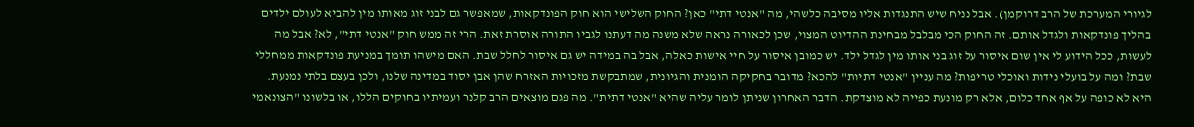לגיורי המערכת של הרב דרוקמן). אבל נניח שיש התנגדות אליו מסיבה כלשהי, מה "אנטי דתי" כאן? החוק השלישי הוא חוק הפונדקאות, שמאפשר גם לבני זוג מאותו מין להביא לעולם ילדים בהליך פונדקאות ולגדל אותם. זה החוק הכי מבלבל מבחינת ההדיוט המצוי, שכן לכאורה נראה שלא משנה מה דעתנו לגביו התורה אוסרת זאת. הרי זה ממש חוק "אנטי דתי", לא? אבל מה לעשות, ככל הידוע לי אין שום איסור על זוג בני אותו מין לגדל ילד. יש כמובן איסור על חיי אישות כאלה, אבל בה במידה יש גם איסור לחלל שבת. האם מישהו תומך במניעת פונדקאות ממחללי שבת? ומה על בועלי נידות ואוכלי טריפות? מה עניין "אנטי דתיות" להכא? מדובר בחקיקה הומנית והגיונית, שמתבקשת מזכויות האזרח שהן אבן יסוד במדינה שלנו, ולכן בעצם בלתי נמנעת. היא לא כופה על אף אחד כלום, אלא רק מונעת כפייה לא מוצדקת. הדבר האחרון שניתן לומר עליה שהיא "אנטי דתית". מה פגם מוצאים הרב קלנר ועמיתיו בחוקים הללו, או בלשונו "הצונאמי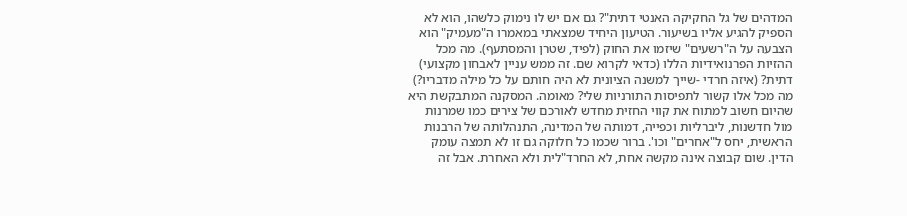המדהים של גל החקיקה האנטי דתית"? גם אם יש לו נימוק כלשהו, הוא לא הספיק להגיע אליו בשיעור. הטיעון היחיד שמצאתי במאמרו ה"מעמיק" הוא הצבעה על ה"רשעים" שיזמו את החוק (לפיד, שטרן והמסתעף). מה מכל ההזיות הפרנואידיות הללו (כדאי לקרוא שם. זה ממש עניין לאבחון מקצועי) דתית? (איזה חרדי -שייך למשנה הציונית לא היה חותם על כל מילה מדבריו?) מה מכל אלו קשור לתפיסות התורניות שלי? מאומה. המסקנה המתבקשת היא שהיום חשוב למתוח את קווי החזית מחדש לאורכם של צירים כמו שמרנות מול חדשנות, ליברליות וכפייה, דמותה של המדינה, התנהלותה של הרבנות הראשית, יחס ל"אחרים" וכו'. ברור שכמו כל חלוקה גם זו לא תמצה עומק הדין. שום קבוצה אינה מקשה אחת, לא החרד"לית ולא האחרת. אבל זה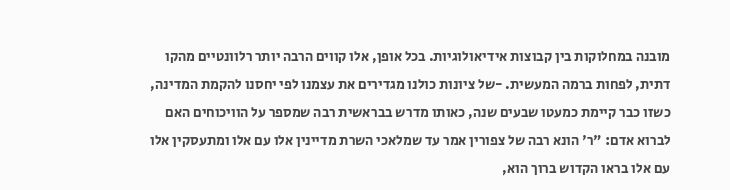מובנה במחלוקות בין קבוצות אידיאולוגיות. בכל אופן, אלו קווים הרבה יותר רלוונטיים מהקו דתית, לפחות ברמה המעשית. -של ציונות כולנו מגדירים את עצמנו לפי יחסנו להקמת המדינה, כשזו כבר קיימת כמעטו שבעים שנה, כאותו מדרש בבראשית רבה שמספר על הוויכוחים האם לברוא אדם: "ר' הונא רבה של צפורין אמר עד שמלאכי השרת מדיינין אלו עם אלו ומתעסקין אלו עם אלו בראו הקדוש ברוך הוא,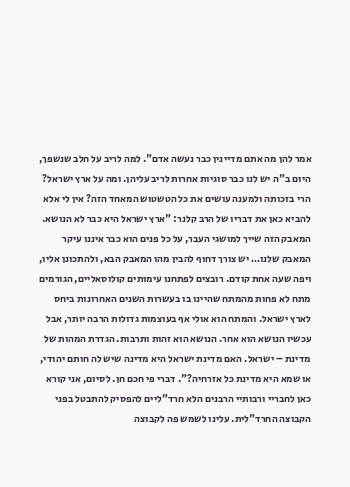אמר להן מה אתם מדיינין כבר נעשה אדם". למה לריב על חלב שנשפך, היום ב"ה יש לנו כבר סוגיות אחרות לריב עליהן. ומה על ארץ ישראל? הרי בזכותה ולמענה עושים את כל הטשטוש המאחד הזה? אין לי אלא להביא כאן את דבריו של הרב קלנר: "ארץ ישראל היא כבר לא הנושא. המאבק הזה שייך למושגי העבר, על כל פנים הוא כבר איננו עיקר המאבק שלנו… יש צורך דחוף להבין מהו המאבק הבא, ולהתכונן אליו, ויפה שעה אחת קודם. רובצים לפתחנו עימותים קולוסאליים, הגורמים מתח לא פחות מהמתח שהיינו בו בעשרות השנים האחרונות ביחס לארץ ישראל. והמתח הוא אולי אף בעוצמות גדולות הרבה יותר, אבל עכשיו הנושא הוא אחר. הנושא הוא זהות ותרבות. הגדרת המהות של מדינת – ישראל. האם מדינת ישראל היא מדינה שיש לה חותם יהודי, או שמא היא מדינת כל אזרחיה?". דברי פי חכם חן. לסיום, אני קורא כאן לחבריי ורבותיי הרבנים הלא חרד"ליים להפסיק להתבטל בפני הקבוצה החרד"לית. עלינו לשמש פה לקבוצה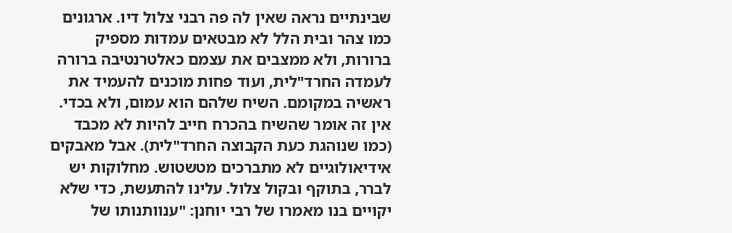שבינתיים נראה שאין לה פה רבני צלול דיו. ארגונים כמו צהר ובית הלל לא מבטאים עמדות מספיק ברורות, ולא ממצבים את עצמם כאלטרנטיבה ברורה לעמדה החרד"לית, ועוד פחות מוכנים להעמיד את ראשיה במקומם. השיח שלהם הוא עמום, ולא בכדי. אין זה אומר שהשיח בהכרח חייב להיות לא מכבד (כמו שנוהגת כעת הקבוצה החרד"לית). אבל מאבקים אידיאולוגיים לא מתברכים מטשטוש. מחלוקות יש לברר, בתוקף ובקול צלול. עלינו להתעשת, כדי שלא יקויים בנו מאמרו של רבי יוחנן: "ענוותנותו של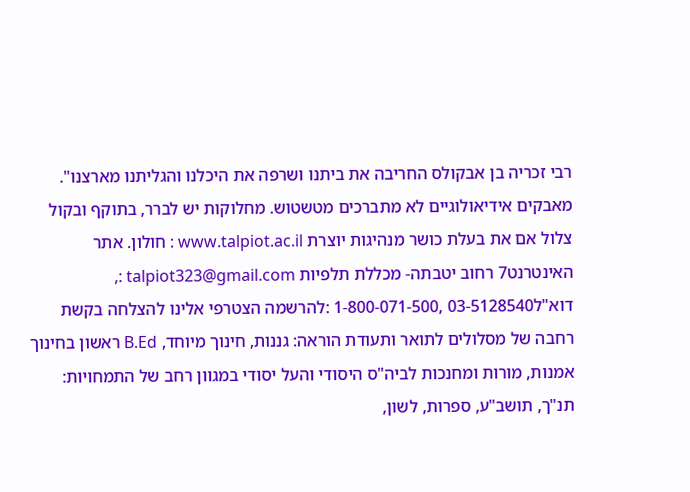רבי זכריה בן אבקולס החריבה את ביתנו ושרפה את היכלנו והגליתנו מארצנו". מאבקים אידיאולוגיים לא מתברכים מטשטוש. מחלוקות יש לברר, בתוקף ובקול צלול אם את בעלת כושר מנהיגות יוצרת www.talpiot.ac.il : חולון. אתר האינטרנט7 רחוב יטבתה- מכללת תלפיות talpiot323@gmail.com :, דוא"ל03-5128540 ,1-800-071-500 :להרשמה הצטרפי אלינו להצלחה בקשת רחבה של מסלולים לתואר ותעודת הוראה: גננות, חינוך מיוחד, B.Ed ראשון בחינוך אמנות, מורות ומחנכות לביה"ס היסודי והעל יסודי במגוון רחב של התמחויות: תנ"ך, תושב"ע, ספרות, לשון,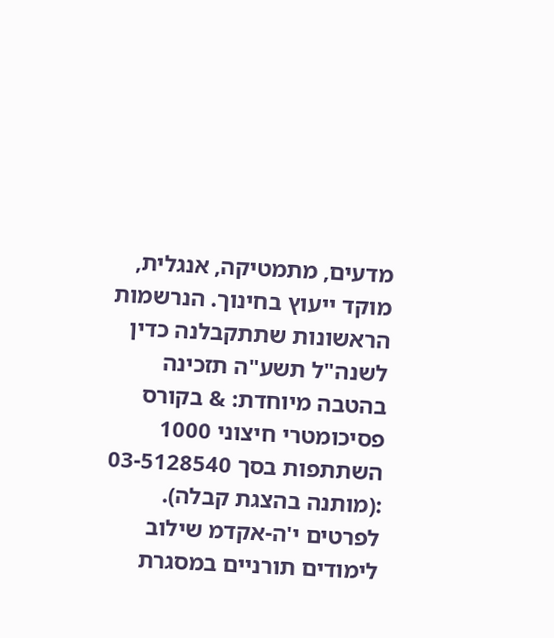מדעים, מתמטיקה, אנגלית, מוקד ייעוץ בחינוך. הנרשמות הראשונות שתתקבלנה כדין לשנה"ל תשע"ה תזכינה בהטבה מיוחדת: & בקורס פסיכומטרי חיצוני 1000 השתתפות בסך 03-5128540 :(מותנה בהצגת קבלה). לפרטים י'ה-אקדמ שילוב לימודים תורניים במסגרת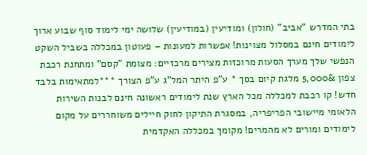בתי המדרש "אביב" (חולון) ומודיעין (במודיעין) שלושה ימי לימוד סוף שבוע ארוך לימודים חינם במסלול מצוינות! אפשרות למעונות – פעוטון במכללה בשביל השקט הנפשי שלך מערך הסעות מרוכזות מצירים מרכזיים: מצומת "קסם" ומתחנת רכבת צפון &5,000 מלגת קיום בסך * ע"פ היתר המל"ג ע"פ הצורך ***למתאימות בלבד חדש! קו רכבת למכללה מכל הארץ שנת לימודים ראשונה חינם לבנות השירות הלאומי מיישובי הפריפריה, במסגרת התיקון לחוק חיילים משוחררים על מקום לימודים ומורים לא מהמרים! מקומך במכללה האקדמית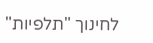לחינוך "תלפיות"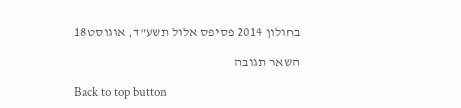בחולון 2014 פסיפס אלול תשע"ד, אוגוסט18

השאר תגובה

Back to top button